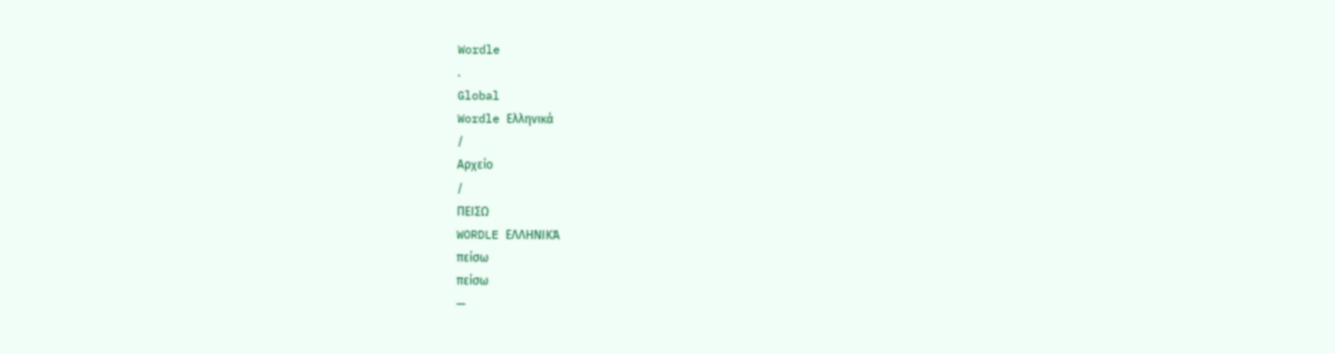Wordle
.
Global
Wordle Ελληνικά
/
Αρχείο
/
ΠΕΙΣΩ
WORDLE ΕΛΛΗΝΙΚΆ
πείσω
πείσω
—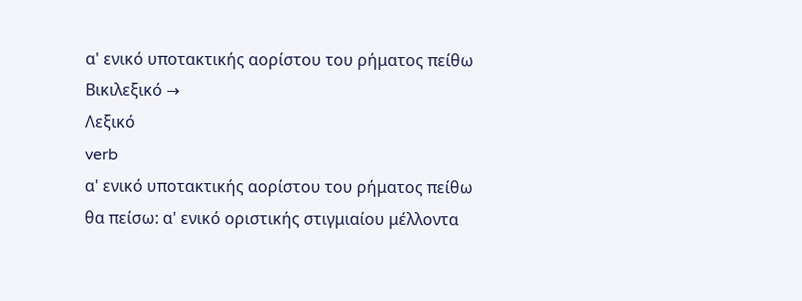α' ενικό υποτακτικής αορίστου του ρήματος πείθω
Βικιλεξικό →
Λεξικό
verb
α' ενικό υποτακτικής αορίστου του ρήματος πείθω
θα πείσω: α' ενικό οριστικής στιγμιαίου μέλλοντα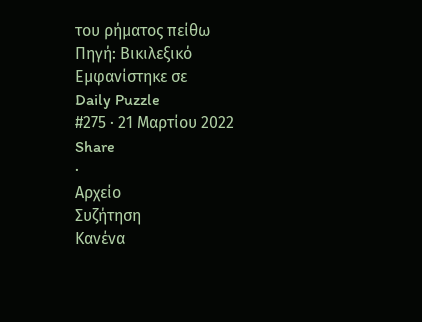του ρήματος πείθω
Πηγή: Βικιλεξικό
Εμφανίστηκε σε
Daily Puzzle
#275 · 21 Μαρτίου 2022
Share
·
Αρχείο
Συζήτηση
Κανένα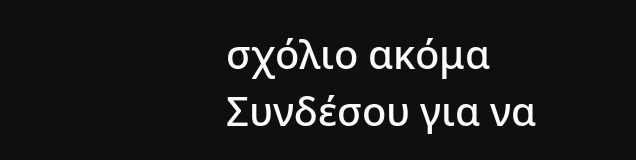σχόλιο ακόμα
Συνδέσου για να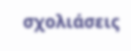σχολιάσεις